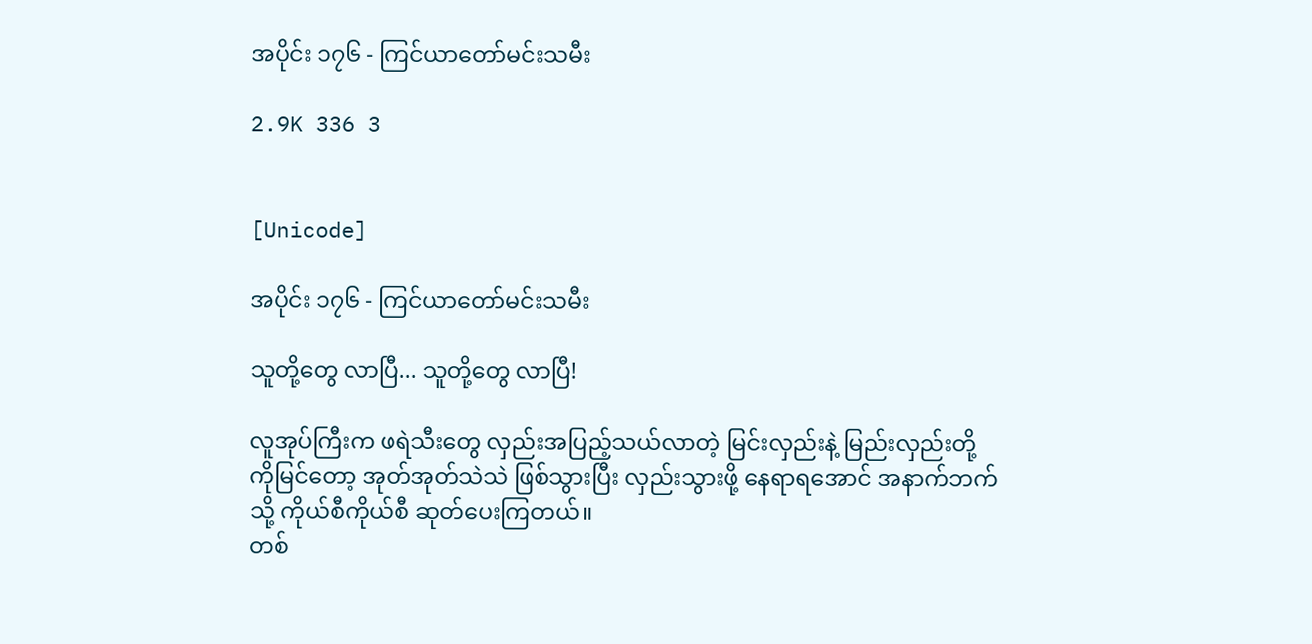အပိုင်း ၁၇၆ - ကြင်ယာတော်မင်းသမီး

2.9K 336 3


[Unicode]

အပိုင်း ၁၇၆ - ကြင်ယာတော်မင်းသမီး

သူတို့တွေ လာပြီ... သူတို့တွေ လာပြီ!

လူအုပ်ကြီးက ဖရဲသီးတွေ လှည်းအပြည့်သယ်လာတဲ့ မြင်းလှည်းနဲ့ မြည်းလှည်းတို့ကိုမြင်တော့ အုတ်အုတ်သဲသဲ ဖြစ်သွားပြီး လှည်းသွားဖို့ နေရာရအောင် အနာက်ဘက်သို့ ကိုယ်စီကိုယ်စီ ဆုတ်ပေးကြတယ်။
တစ်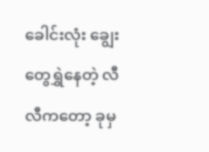ခေါင်းလုံး ချွေးတွေရွှဲနေတဲ့ လီလီကတော့ ခုမှ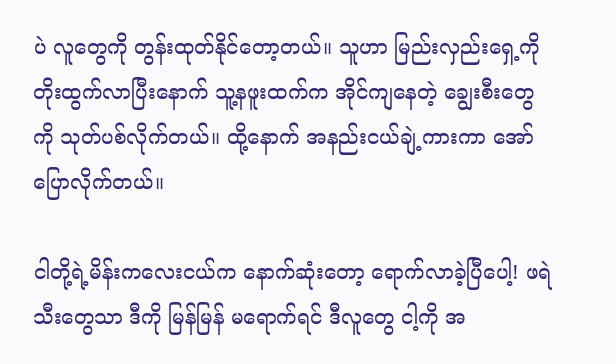ပဲ လူတွေကို တွန်းထုတ်နိုင်တော့တယ်။ သူဟာ မြည်းလှည်းရှေ့ကို တိုးထွက်လာပြီးနောက် သူ့နဖူးထက်က အိုင်ကျနေတဲ့ ချွေးစီးတွေကို သုတ်ပစ်လိုက်တယ်။ ထို့နောက် အနည်းငယ်ချဲ့ကားကာ အော်ပြောလိုက်တယ်။

ငါတို့ရဲ့မိန်းကလေးငယ်က နောက်ဆုံးတော့ ရောက်လာခဲ့ပြီပေါ့! ဖရဲသီးတွေသာ ဒီကို မြန်မြန် မရောက်ရင် ဒီလူတွေ ငါ့ကို အ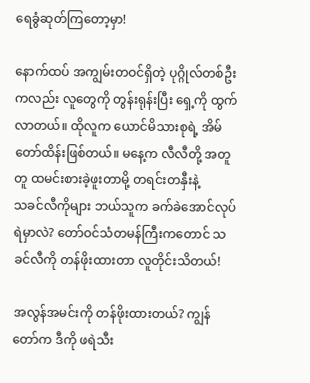ရေခွံဆုတ်ကြတော့မှာ!

နောက်ထပ် အကျွမ်းတဝင်ရှိတဲ့ ပုဂ္ဂိုလ်တစ်ဦးကလည်း လူတွေကို တွန်းရုန်းပြီး ရှေ့ကို ထွက်လာတယ်။ ထိုလူက ယောင်မိသားစုရဲ့ အိမ်တော်ထိန်းဖြစ်တယ်။ မနေ့က လီလီတို့ အတူတူ ထမင်းစားခဲ့ဖူးတာမို့ တရင်းတနှီးနဲ့
သခင်လီကိုများ ဘယ်သူက ခက်ခဲအောင်လုပ်ရဲမှာလဲ? တော်ဝင်သံတမန်ကြီးကတောင် သခင်လီကို တန်ဖိုးထားတာ လူတိုင်းသိတယ်!

အလွန်အမင်းကို တန်ဖိုးထားတယ်? ကျွန်တော်က ဒီကို ဖရဲသီး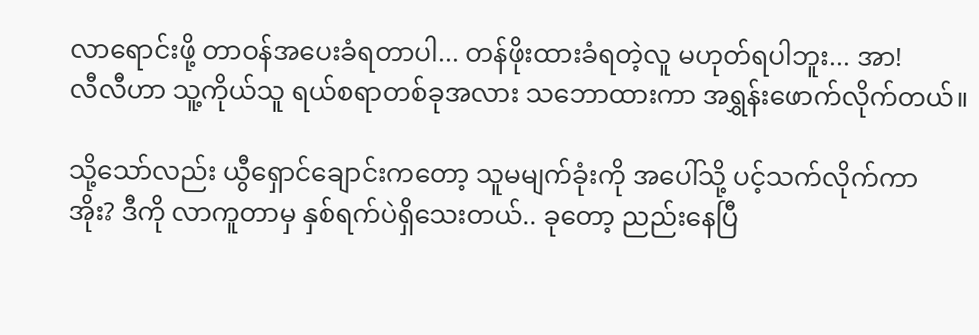လာရောင်းဖို့ တာဝန်အပေးခံရတာပါ... တန်ဖိုးထားခံရတဲ့လူ မဟုတ်ရပါဘူး... အာ!
လီလီဟာ သူ့ကိုယ်သူ ရယ်စရာတစ်ခုအလား သဘောထားကာ အရွှန်းဖောက်လိုက်တယ်။

သို့သော်လည်း ယွီရှောင်ချောင်းကတော့ သူမမျက်ခုံးကို အပေါ်သို့ ပင့်သက်လိုက်ကာ
အိုး? ဒီကို လာကူတာမှ နှစ်ရက်ပဲရှိသေးတယ်.. ခုတော့ ညည်းနေပြီ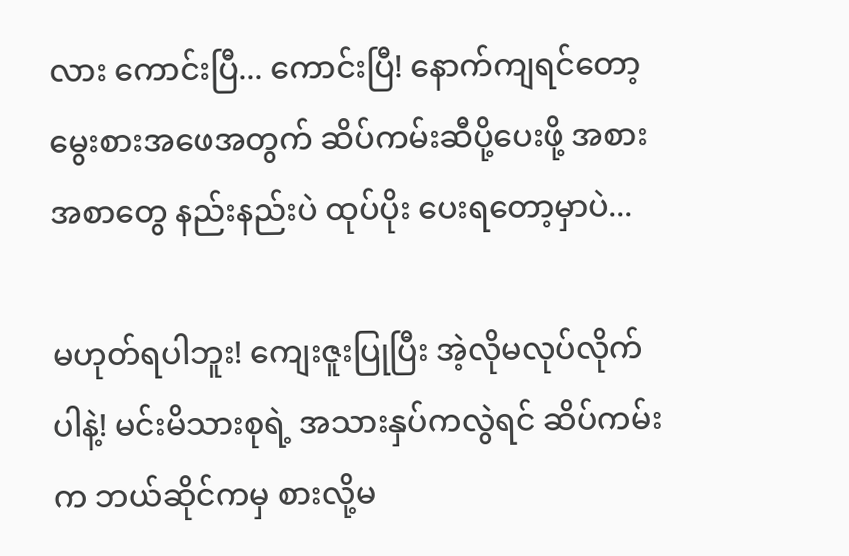လား ကောင်းပြီ... ကောင်းပြီ! နောက်ကျရင်တော့ မွေးစားအဖေအတွက် ဆိပ်ကမ်းဆီပို့ပေးဖို့ အစားအစာတွေ နည်းနည်းပဲ ထုပ်ပိုး ပေးရတော့မှာပဲ...

မဟုတ်ရပါဘူး! ကျေးဇူးပြုပြီး အဲ့လိုမလုပ်လိုက်ပါနဲ့! မင်းမိသားစုရဲ့ အသားနှပ်ကလွဲရင် ဆိပ်ကမ်းက ဘယ်ဆိုင်ကမှ စားလို့မ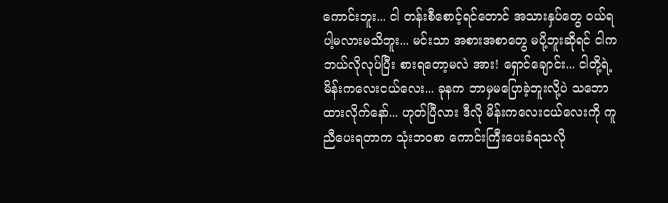ကောင်းဘူး... ငါ တန်းစီစောင့်ရင်တောင် အသားနှပ်တွေ ဝယ်ရပါ့မလားမသိဘူး... မင်းသာ အစားအစာတွေ မပို့ဘူးဆိုရင် ငါက ဘယ်လိုလုပ်ပြီး စားရတော့မလဲ အား! ရှောင်ချောင်း... ငါတို့ရဲ့ မိန်းကလေးငယ်လေး... ခုနက ဘာမှမပြောခဲ့ဘူးလို့ပဲ သဘောထားလိုက်နော်... ဟုတ်ပြီလား ဒီလို မိန်းကလေးငယ်လေးကို ကူညီပေးရတာက သုံးဘဝစာ ကောင်းကြီးပေးခံရသလို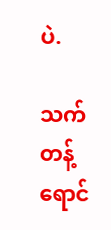ပဲ.

သက်တန့်ရောင်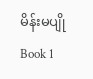မိန်းမပျို Book 1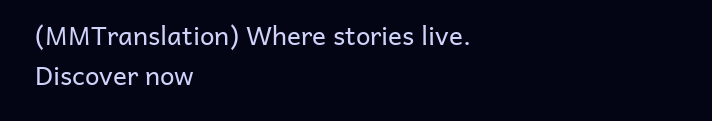(MMTranslation) Where stories live. Discover now